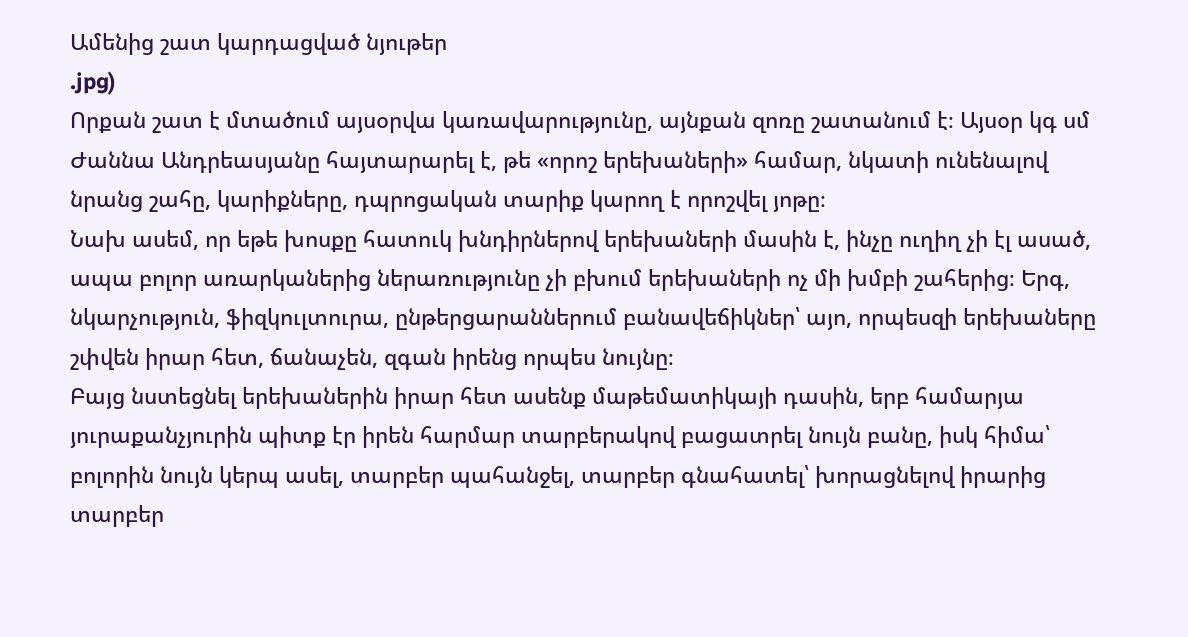Ամենից շատ կարդացված նյութեր
.jpg)
Որքան շատ է մտածում այսօրվա կառավարությունը, այնքան զոռը շատանում է։ Այսօր կգ սմ Ժաննա Անդրեասյանը հայտարարել է, թե «որոշ երեխաների» համար, նկատի ունենալով նրանց շահը, կարիքները, դպրոցական տարիք կարող է որոշվել յոթը։
Նախ ասեմ, որ եթե խոսքը հատուկ խնդիրներով երեխաների մասին է, ինչը ուղիղ չի էլ ասած, ապա բոլոր առարկաներից ներառությունը չի բխում երեխաների ոչ մի խմբի շահերից։ Երգ, նկարչություն, ֆիզկուլտուրա, ընթերցարաններում բանավեճիկներ՝ այո, որպեսզի երեխաները շփվեն իրար հետ, ճանաչեն, զգան իրենց որպես նույնը։
Բայց նստեցնել երեխաներին իրար հետ ասենք մաթեմատիկայի դասին, երբ համարյա յուրաքանչյուրին պիտք էր իրեն հարմար տարբերակով բացատրել նույն բանը, իսկ հիմա՝ բոլորին նույն կերպ ասել, տարբեր պահանջել, տարբեր գնահատել՝ խորացնելով իրարից տարբեր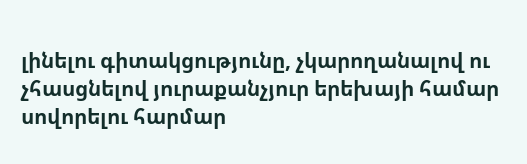լինելու գիտակցությունը, չկարողանալով ու չհասցնելով յուրաքանչյուր երեխայի համար սովորելու հարմար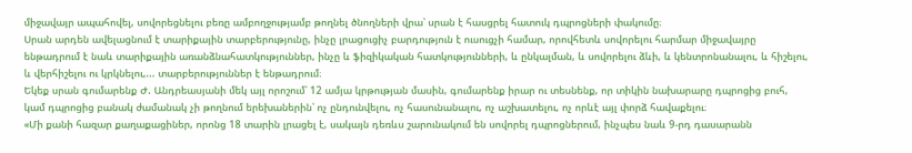միջավայր ապահովել, սովորեցնելու բեռը ամբողջությամբ թողնել ծնողների վրա՝ սրան է հասցրել հատուկ դպրոցների փակումը։
Սրան արդեն ավելացնում է տարիքային տարբերությունը, ինչը լրացուցիչ բարդություն է ուսուցչի համար, որովհետև սովորելու հարմար միջավայրը ենթադրում է նաև տարիքային առանձնահատկություններ, ինչը և ֆիզիկական հատկությունների, և ընկալման, և սովորելու ձևի, և կենտրոնանալու, և հիշելու, և վերհիշելու ու կրկնելու,... տարբերություններ է ենթադրում։
Եկեք սրան գումարենք Ժ. Անդրեասյանի մեկ այլ որոշում՝ 12 ամյա կրթության մասին, գումարենք իրար ու տեսնենք, որ տիկին նախարարը դպրոցից բուհ, կամ դպրոցից բանակ ժամանակ չի թողնում երեխաներին՝ ոչ ընդունվելու, ոչ հասունանալու, ոչ աշխատելու, ոչ որևէ այլ փորձ հավաքելու։
«Մի քանի հազար քաղաքացիներ, որոնց 18 տարին լրացել է, սակայն դեռևս շարունակում են սովորել դպրոցներում, ինչպես նաև 9-րդ դասարանն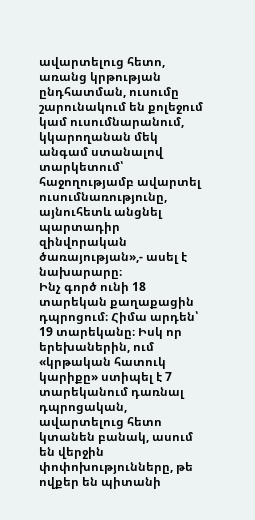ավարտելուց հետո, առանց կրթության ընդհատման, ուսումը շարունակում են քոլեջում կամ ուսումնարանում, կկարողանան մեկ անգամ ստանալով տարկետում՝ հաջողությամբ ավարտել ուսումնառությունը, այնուհետև անցնել պարտադիր զինվորական ծառայության»,- ասել է նախարարը։
Ինչ գործ ունի 18 տարեկան քաղաքացին դպրոցում։ Հիմա արդեն՝ 19 տարեկանը։ Իսկ որ երեխաներին, ում «կրթական հատուկ կարիքը» ստիպել է 7 տարեկանում դառնալ դպրոցական, ավարտելուց հետո կտանեն բանակ, ասում են վերջին փոփոխությունները, թե ովքեր են պիտանի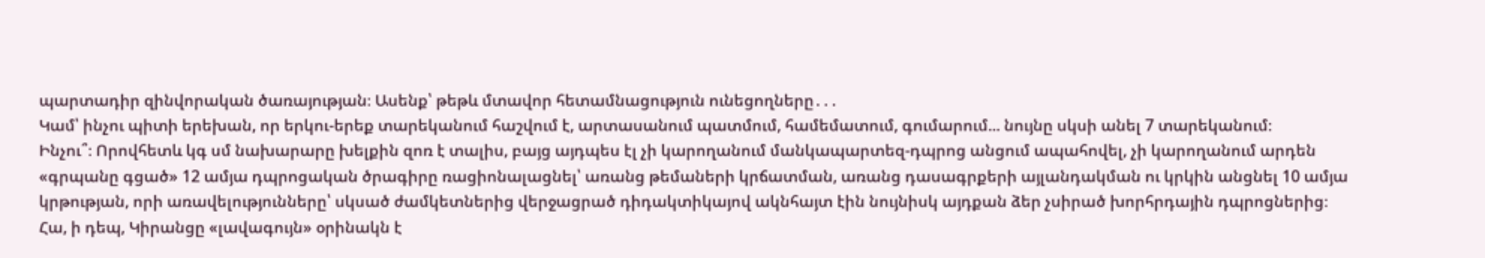պարտադիր զինվորական ծառայության։ Ասենք՝ թեթև մտավոր հետամնացություն ունեցողները․․․
Կամ՝ ինչու պիտի երեխան, որ երկու-երեք տարեկանում հաշվում է, արտասանում պատմում, համեմատում, գումարում... նույնը սկսի անել 7 տարեկանում։
Ինչու՞։ Որովհետև կգ սմ նախարարը խելքին զոռ է տալիս, բայց այդպես էլ չի կարողանում մանկապարտեզ-դպրոց անցում ապահովել, չի կարողանում արդեն «գրպանը գցած» 12 ամյա դպրոցական ծրագիրը ռացիոնալացնել՝ առանց թեմաների կրճատման, առանց դասագրքերի այլանդակման ու կրկին անցնել 10 ամյա կրթության, որի առավելությունները՝ սկսած ժամկետներից վերջացրած դիդակտիկայով ակնհայտ էին նույնիսկ այդքան ձեր չսիրած խորհրդային դպրոցներից։
Հա, ի դեպ, Կիրանցը «լավագույն» օրինակն է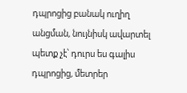դպրոցից բանակ ուղիղ անցման, նույնիսկ ավարտել պետք չէ՝ դուրս ես գալիս դպրոցից, մետրեր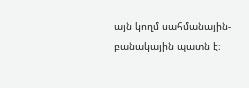այն կողմ սահմանային-բանակային պատն է։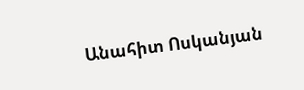Անահիտ Ոսկանյան